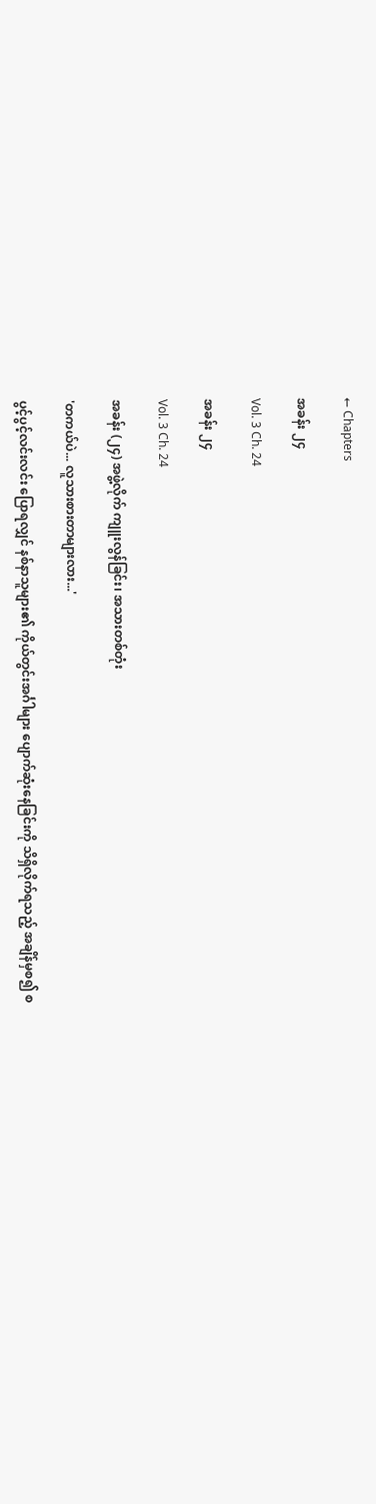← Chapters

အခန်း ၂၄

Vol. 3 Ch. 24

အခန်း ၂၄

Vol. 3 Ch. 24

အခန်း (၂၄) အဖွဲ့လိုက် ကျူးလွန်ခြင်း၊ အသားတစ်တုံး

'တကယ်ပဲ... လူသားစားတာများလား...'

ပွင့်ပွင့်လင်းလင်း ပြောရလျှင် နစ်နာသူများ၏ ကိုယ်တွင်းအင်္ဂါများ ပျောက်ဆုံးနေခြင်းကို သိရှိလိုက်ရသည့် အချိန်မှစ၍ စ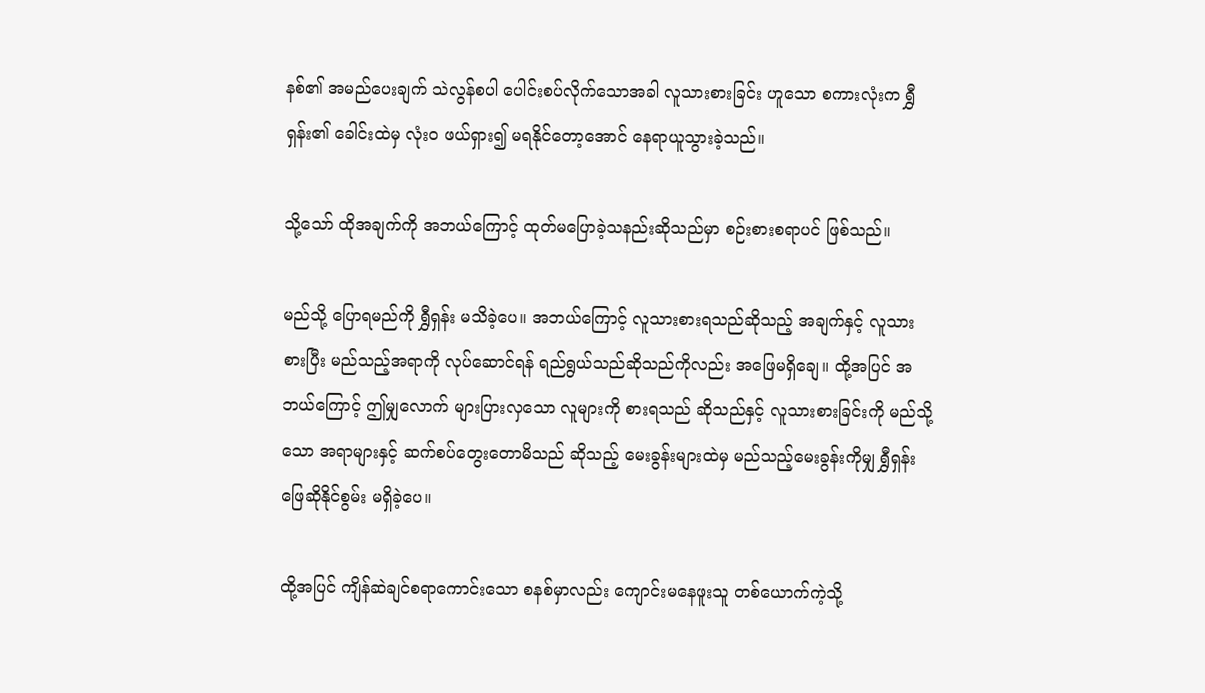နစ်၏ အမည်ပေးချက် သဲလွန်စပါ ပေါင်းစပ်လိုက်သောအခါ လူသားစားခြင်း ဟူသော စကားလုံးက ရွှီရှန်း၏ ခေါင်းထဲမှ လုံးဝ ဖယ်ရှား၍ မရနိုင်တော့အောင် နေရာယူသွားခဲ့သည်။

သို့သော် ထိုအချက်ကို အဘယ်ကြောင့် ထုတ်မပြောခဲ့သနည်းဆိုသည်မှာ စဉ်းစားစရာပင် ဖြစ်သည်။

မည်သို့ ပြောရမည်ကို ရွှီရှန်း မသိခဲ့ပေ။ အဘယ်ကြောင့် လူသားစားရသည်ဆိုသည့် အချက်နှင့် လူသားစားပြီး မည်သည့်အရာကို လုပ်ဆောင်ရန် ရည်ရွယ်သည်ဆိုသည်ကိုလည်း အဖြေမရှိချေ။ ထို့အပြင် အဘယ်ကြောင့် ဤမျှလောက် များပြားလှသော လူများကို စားရသည် ဆိုသည်နှင့် လူသားစားခြင်းကို မည်သို့သော အရာများနှင့် ဆက်စပ်တွေးတောမိသည် ဆိုသည့် မေးခွန်းများထဲမှ မည်သည့်မေးခွန်းကိုမျှ ရွှီရှန်း ဖြေဆိုနိုင်စွမ်း မရှိခဲ့ပေ။

ထို့အပြင် ကျိန်ဆဲချင်စရာကောင်းသော စနစ်မှာလည်း ကျောင်းမနေဖူးသူ တစ်ယောက်ကဲ့သို့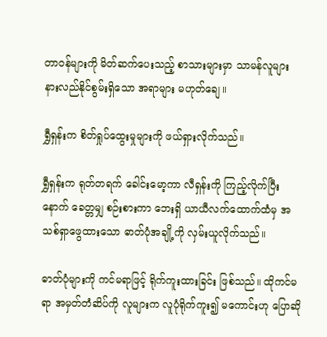တာဝန်များကို မိတ်ဆက်ပေးသည့် စာသားများမှာ သာမန်လူများ နားလည်နိုင်စွမ်းရှိသော အရာများ မဟုတ်ချေ။

ရွှီရှန်းက စိတ်ရှုပ်ထွေးမှုများကို ဖယ်ရှားလိုက်သည်။

ရွှီရှန်းက ရုတ်တရက် ခေါင်းမော့ကာ လီရှန်းကို ကြည့်လိုက်ပြီးနောက် ခေတ္တမျှ စဉ်းစားကာ ဘေးရှိ ယာယီလက်ထောက်ထံမှ အသစ်ရှာဖွေထားသော ဓာတ်ပုံအချို့ကို လှမ်းယူလိုက်သည်။

ဓာတ်ပုံများကို ကင်မရာဖြင့် ရိုက်ကူးထားခြင်း ဖြစ်သည်။ ထိုကင်မရာ အမှတ်တံဆိပ်ကို လူများက လူပုံရိုက်ကူး၍ မကောင်းဟု ပြောဆို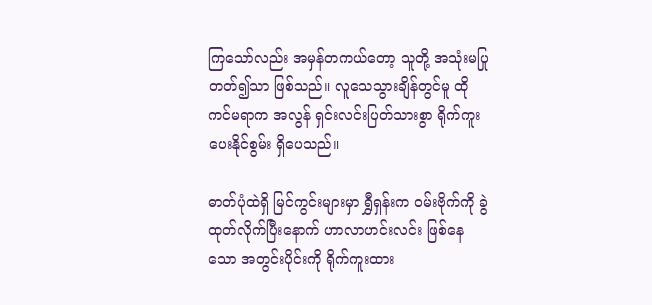ကြသော်လည်း အမှန်တကယ်တော့ သူတို့ အသုံးမပြုတတ်၍သာ ဖြစ်သည်။ လူသေသွားချိန်တွင်မူ ထိုကင်မရာက အလွန် ရှင်းလင်းပြတ်သားစွာ ရိုက်ကူးပေးနိုင်စွမ်း ရှိပေသည်။

ဓာတ်ပုံထဲရှိ မြင်ကွင်းများမှာ ရွှီရှန်းက ဝမ်းဗိုက်ကို ခွဲထုတ်လိုက်ပြီးနောက် ဟာလာဟင်းလင်း ဖြစ်နေသော အတွင်းပိုင်းကို ရိုက်ကူးထား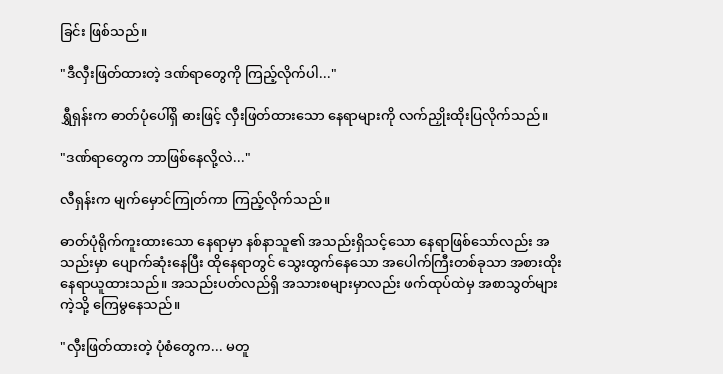ခြင်း ဖြစ်သည်။

"ဒီလှီးဖြတ်ထားတဲ့ ဒဏ်ရာတွေကို ကြည့်လိုက်ပါ..."

ရွှီရှန်းက ဓာတ်ပုံပေါ်ရှိ ဓားဖြင့် လှီးဖြတ်ထားသော နေရာများကို လက်ညှိုးထိုးပြလိုက်သည်။

"ဒဏ်ရာတွေက ဘာဖြစ်နေလို့လဲ..."

လီရှန်းက မျက်မှောင်ကြုတ်ကာ ကြည့်လိုက်သည်။

ဓာတ်ပုံရိုက်ကူးထားသော နေရာမှာ နစ်နာသူ၏ အသည်းရှိသင့်သော နေရာဖြစ်သော်လည်း အသည်းမှာ ပျောက်ဆုံးနေပြီး ထိုနေရာတွင် သွေးထွက်နေသော အပေါက်ကြီးတစ်ခုသာ အစားထိုး နေရာယူထားသည်။ အသည်းပတ်လည်ရှိ အသားစများမှာလည်း ဖက်ထုပ်ထဲမှ အစာသွတ်များကဲ့သို့ ကြေမွနေသည်။

"လှီးဖြတ်ထားတဲ့ ပုံစံတွေက... မတူ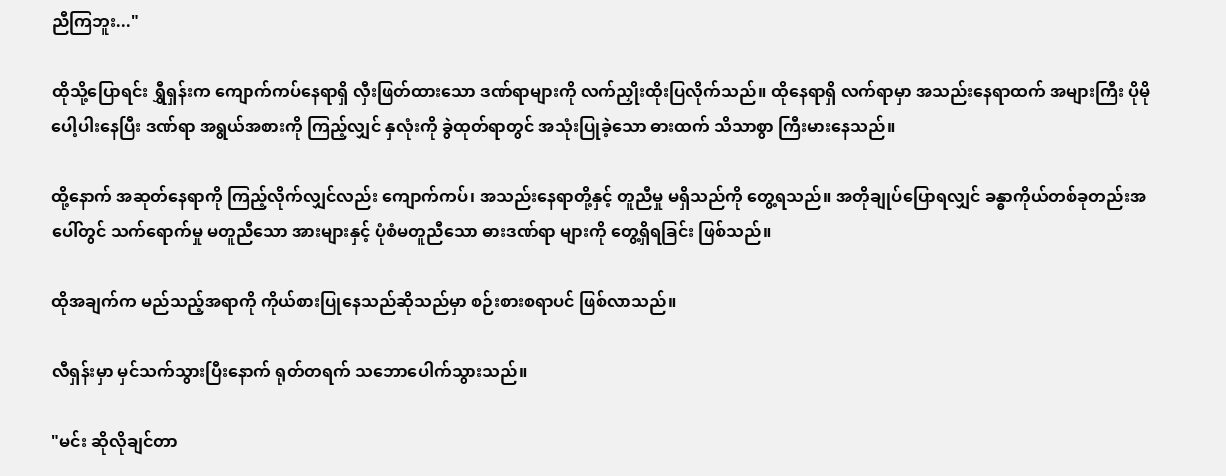ညီကြဘူး..."

ထိုသို့ပြောရင်း ရွှီရှန်းက ကျောက်ကပ်နေရာရှိ လှီးဖြတ်ထားသော ဒဏ်ရာများကို လက်ညှိုးထိုးပြလိုက်သည်။ ထိုနေရာရှိ လက်ရာမှာ အသည်းနေရာထက် အများကြီး ပိုမိုပေါ့ပါးနေပြီး ဒဏ်ရာ အရွယ်အစားကို ကြည့်လျှင် နှလုံးကို ခွဲထုတ်ရာတွင် အသုံးပြုခဲ့သော ဓားထက် သိသာစွာ ကြီးမားနေသည်။

ထို့နောက် အဆုတ်နေရာကို ကြည့်လိုက်လျှင်လည်း ကျောက်ကပ်၊ အသည်းနေရာတို့နှင့် တူညီမှု မရှိသည်ကို တွေ့ရသည်။ အတိုချုပ်ပြောရလျှင် ခန္ဓာကိုယ်တစ်ခုတည်းအပေါ်တွင် သက်ရောက်မှု မတူညီသော အားများနှင့် ပုံစံမတူညီသော ဓားဒဏ်ရာ များကို တွေ့ရှိရခြင်း ဖြစ်သည်။

ထိုအချက်က မည်သည့်အရာကို ကိုယ်စားပြုနေသည်ဆိုသည်မှာ စဉ်းစားစရာပင် ဖြစ်လာသည်။

လီရှန်းမှာ မှင်သက်သွားပြီးနောက် ရုတ်တရက် သဘောပေါက်သွားသည်။

"မင်း ဆိုလိုချင်တာ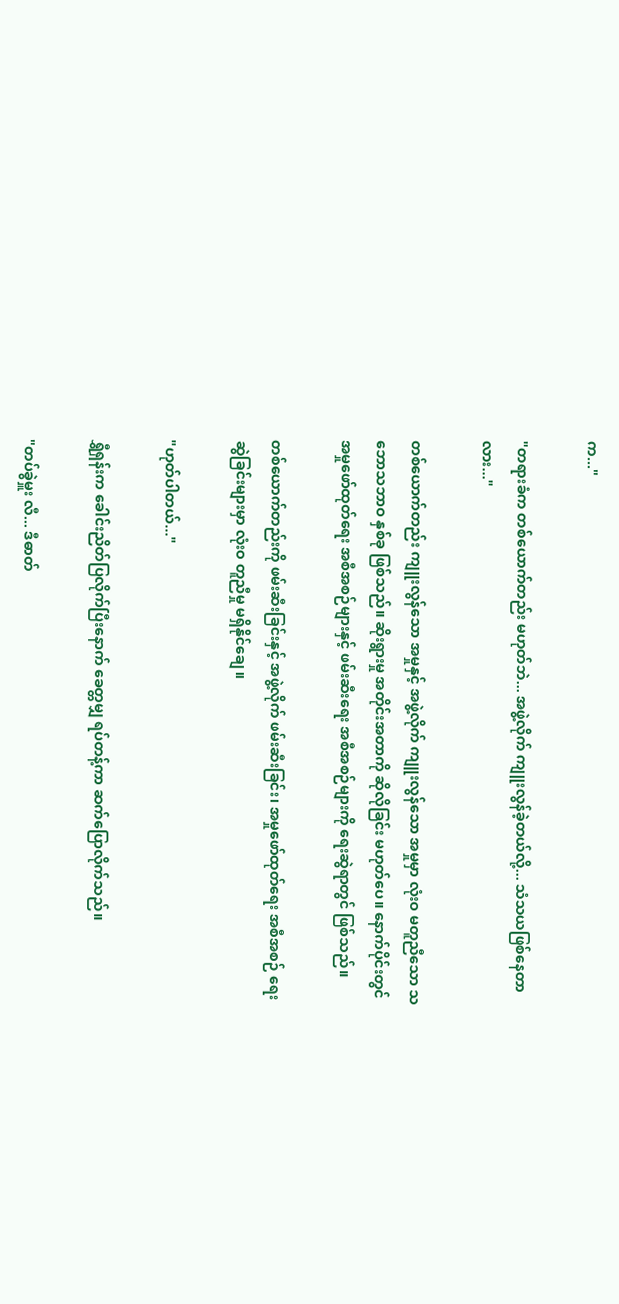က..."

"တရားခံက တစ်ယောက်တည်း မဟုတ်ဘဲ... အဖွဲ့လိုက် ကျူးလွန်ခဲ့တယ်လို့... သံသယဖြစ်နေတာလား..."

တစ်ယောက်တည်း ကျူးလွန်သော အမှုနှင့် အဖွဲ့လိုက် ကျူးလွန်သော အမှုမှာ လုံးဝ မတူညီသော သဘောသဘာဝ နှစ်ခု ဖြစ်သည်။ ဆိုးရွားမှု အတိုင်းအတာကို ဆိုလိုခြင်း မဟုတ်ပေ။ နောက်ပိုင်းတွင် အမှုဖော်ထုတ်ရေး အစီအစဉ်များနှင့် ဖမ်းဆီးရေး အစီအစဉ်များကို ရေးဆွဲရာတွင် ဖြစ်သည်။

တစ်ယောက်တည်းကို ဖမ်းဆီးခြင်းနှင့် အဖွဲ့လိုက် ဖမ်းဆီးခြင်း၊ အမှုဖော်ထုတ်ရေး အစီအစဉ် ရေးဆွဲခြင်းများမှာ လုံးဝ တူညီမှု မရှိနိုင်ချေ။

"ဟုတ်ပါတယ်..."

ရွှီရှန်းက ခေါင်းညိတ်ပြလိုက်ပြီးနောက် ခေတ္တမျှ ရပ်တန့်ကာ ဆက်ပြောလိုက်သည်။

"တပ်ခွဲမှူး လီ... ဒီဓာတ်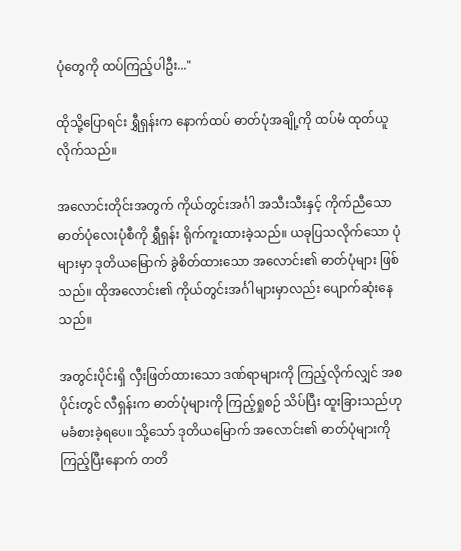ပုံတွေကို ထပ်ကြည့်ပါဦး..."

ထိုသို့ပြောရင်း ရွှီရှန်းက နောက်ထပ် ဓာတ်ပုံအချို့ကို ထပ်မံ ထုတ်ယူလိုက်သည်။

အလောင်းတိုင်းအတွက် ကိုယ်တွင်းအင်္ဂါ အသီးသီးနှင့် ကိုက်ညီသော ဓာတ်ပုံလေးပုံစီကို ရွှီရှန်း ရိုက်ကူးထားခဲ့သည်။ ယခုပြသလိုက်သော ပုံများမှာ ဒုတိယမြောက် ခွဲစိတ်ထားသော အလောင်း၏ ဓာတ်ပုံများ ဖြစ်သည်။ ထိုအလောင်း၏ ကိုယ်တွင်းအင်္ဂါများမှာလည်း ပျောက်ဆုံးနေသည်။

အတွင်းပိုင်းရှိ လှီးဖြတ်ထားသော ဒဏ်ရာများကို ကြည့်လိုက်လျှင် အစပိုင်းတွင် လီရှန်းက ဓာတ်ပုံများကို ကြည့်ရှုစဉ် သိပ်ပြီး ထူးခြားသည်ဟု မခံစားခဲ့ရပေ။ သို့သော် ဒုတိယမြောက် အလောင်း၏ ဓာတ်ပုံများကို ကြည့်ပြီးနောက် တတိ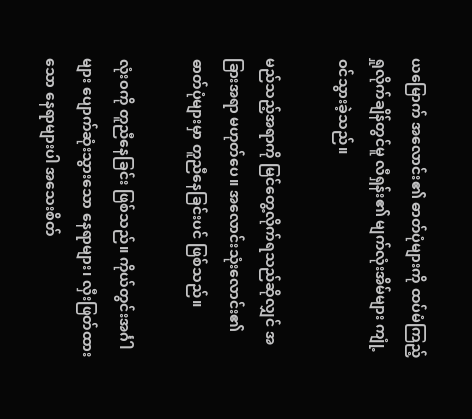ယမြောက် အလောင်း၏ ဓာတ်ပုံများကို ထပ်မံကြည့်ရှုလိုက်ချိန်တွင်မူ လီရှန်း၏ မျက်လုံးအိမ်များ ကျုံ့ဝင်သွားခဲ့သည်။

မည်သည့်အရာကို မြင်တွေ့လိုက်ရသည်ဆိုလျှင် အခြားအရာ မဟုတ်ပေ။ အလောင်းသုံးလောင်း၏ ဓာတ်ပုံများမှာ တူညီနေခြင်းပင် ဖြစ်သည်။

လုံးဝကို တူညီနေခြင်း ဖြစ်သည်။ ကိုယ်တွင်းအင်္ဂါများ ပျောက်ဆုံးသွားသော နေရာများ၊ လှီးဖြတ်ထားသော နေရာများပါ အသေးစိတ်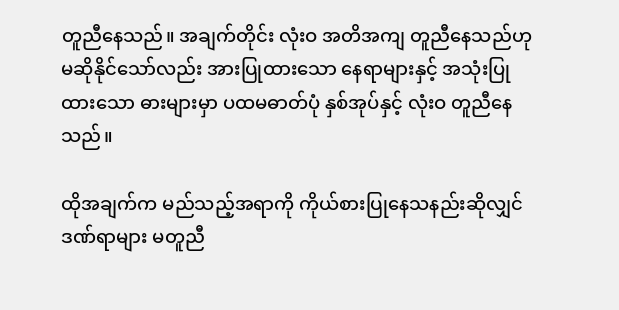တူညီနေသည်။ အချက်တိုင်း လုံးဝ အတိအကျ တူညီနေသည်ဟု မဆိုနိုင်သော်လည်း အားပြုထားသော နေရာများနှင့် အသုံးပြုထားသော ဓားများမှာ ပထမဓာတ်ပုံ နှစ်အုပ်နှင့် လုံးဝ တူညီနေသည်။

ထိုအချက်က မည်သည့်အရာကို ကိုယ်စားပြုနေသနည်းဆိုလျှင် ဒဏ်ရာများ မတူညီ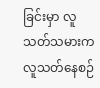ခြင်းမှာ လူသတ်သမားက လူသတ်နေစဉ်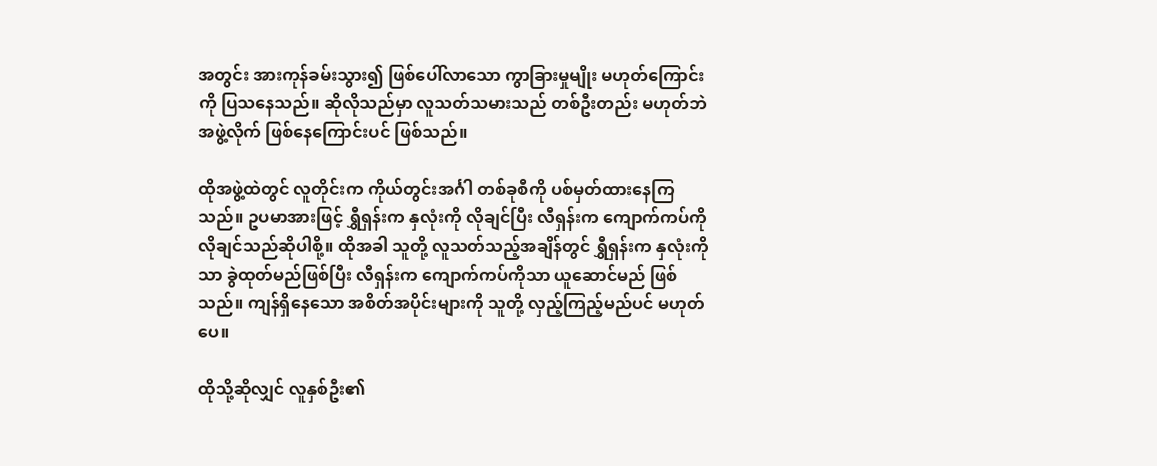အတွင်း အားကုန်ခမ်းသွား၍ ဖြစ်ပေါ်လာသော ကွာခြားမှုမျိုး မဟုတ်ကြောင်းကို ပြသနေသည်။ ဆိုလိုသည်မှာ လူသတ်သမားသည် တစ်ဦးတည်း မဟုတ်ဘဲ အဖွဲ့လိုက် ဖြစ်နေကြောင်းပင် ဖြစ်သည်။

ထိုအဖွဲ့ထဲတွင် လူတိုင်းက ကိုယ်တွင်းအင်္ဂါ တစ်ခုစီကို ပစ်မှတ်ထားနေကြသည်။ ဥပမာအားဖြင့် ရွှီရှန်းက နှလုံးကို လိုချင်ပြီး လီရှန်းက ကျောက်ကပ်ကို လိုချင်သည်ဆိုပါစို့။ ထိုအခါ သူတို့ လူသတ်သည့်အချိန်တွင် ရွှီရှန်းက နှလုံးကိုသာ ခွဲထုတ်မည်ဖြစ်ပြီး လီရှန်းက ကျောက်ကပ်ကိုသာ ယူဆောင်မည် ဖြစ်သည်။ ကျန်ရှိနေသော အစိတ်အပိုင်းများကို သူတို့ လှည့်ကြည့်မည်ပင် မဟုတ်ပေ။

ထိုသို့ဆိုလျှင် လူနှစ်ဦး၏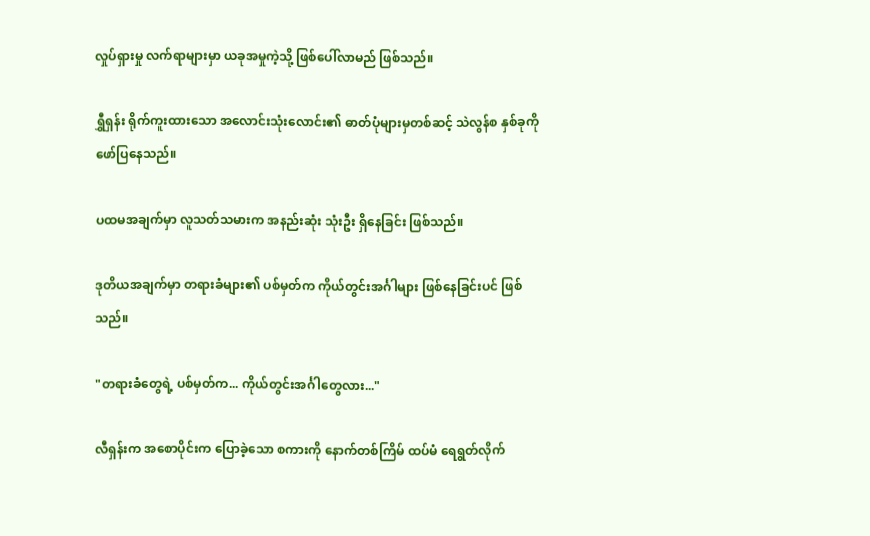လှုပ်ရှားမှု လက်ရာများမှာ ယခုအမှုကဲ့သို့ ဖြစ်ပေါ်လာမည် ဖြစ်သည်။

ရွှီရှန်း ရိုက်ကူးထားသော အလောင်းသုံးလောင်း၏ ဓာတ်ပုံများမှတစ်ဆင့် သဲလွန်စ နှစ်ခုကို ဖော်ပြနေသည်။

ပထမအချက်မှာ လူသတ်သမားက အနည်းဆုံး သုံးဦး ရှိနေခြင်း ဖြစ်သည်။

ဒုတိယအချက်မှာ တရားခံများ၏ ပစ်မှတ်က ကိုယ်တွင်းအင်္ဂါများ ဖြစ်နေခြင်းပင် ဖြစ်သည်။

"တရားခံတွေရဲ့ ပစ်မှတ်က... ကိုယ်တွင်းအင်္ဂါတွေလား..."

လီရှန်းက အစောပိုင်းက ပြောခဲ့သော စကားကို နောက်တစ်ကြိမ် ထပ်မံ ရေရွတ်လိုက်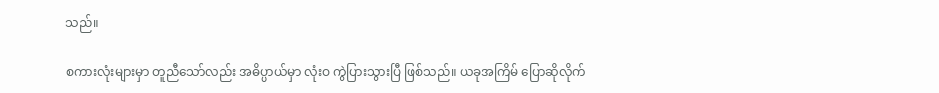သည်။

စကားလုံးများမှာ တူညီသော်လည်း အဓိပ္ပာယ်မှာ လုံးဝ ကွဲပြားသွားပြီ ဖြစ်သည်။ ယခုအကြိမ် ပြောဆိုလိုက်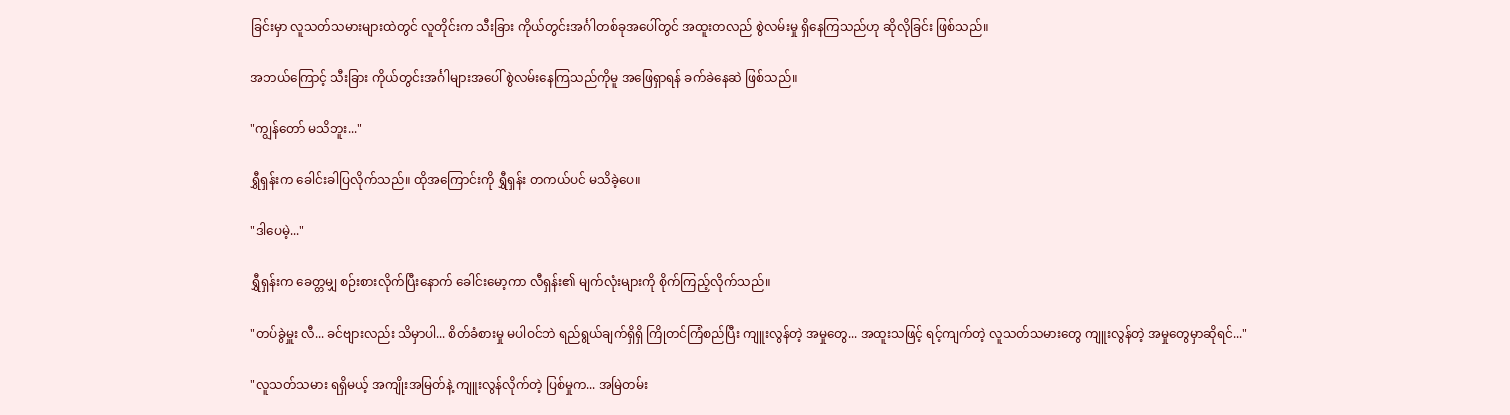ခြင်းမှာ လူသတ်သမားများထဲတွင် လူတိုင်းက သီးခြား ကိုယ်တွင်းအင်္ဂါတစ်ခုအပေါ်တွင် အထူးတလည် စွဲလမ်းမှု ရှိနေကြသည်ဟု ဆိုလိုခြင်း ဖြစ်သည်။

အဘယ်ကြောင့် သီးခြား ကိုယ်တွင်းအင်္ဂါများအပေါ် စွဲလမ်းနေကြသည်ကိုမူ အဖြေရှာရန် ခက်ခဲနေဆဲ ဖြစ်သည်။

"ကျွန်တော် မသိဘူး..."

ရွှီရှန်းက ခေါင်းခါပြလိုက်သည်။ ထိုအကြောင်းကို ရွှီရှန်း တကယ်ပင် မသိခဲ့ပေ။

"ဒါပေမဲ့..."

ရွှီရှန်းက ခေတ္တမျှ စဉ်းစားလိုက်ပြီးနောက် ခေါင်းမော့ကာ လီရှန်း၏ မျက်လုံးများကို စိုက်ကြည့်လိုက်သည်။

"တပ်ခွဲမှူး လီ... ခင်ဗျားလည်း သိမှာပါ... စိတ်ခံစားမှု မပါဝင်ဘဲ ရည်ရွယ်ချက်ရှိရှိ ကြိုတင်ကြံစည်ပြီး ကျူးလွန်တဲ့ အမှုတွေ... အထူးသဖြင့် ရင့်ကျက်တဲ့ လူသတ်သမားတွေ ကျူးလွန်တဲ့ အမှုတွေမှာဆိုရင်..."

"လူသတ်သမား ရရှိမယ့် အကျိုးအမြတ်နဲ့ ကျူးလွန်လိုက်တဲ့ ပြစ်မှုက... အမြဲတမ်း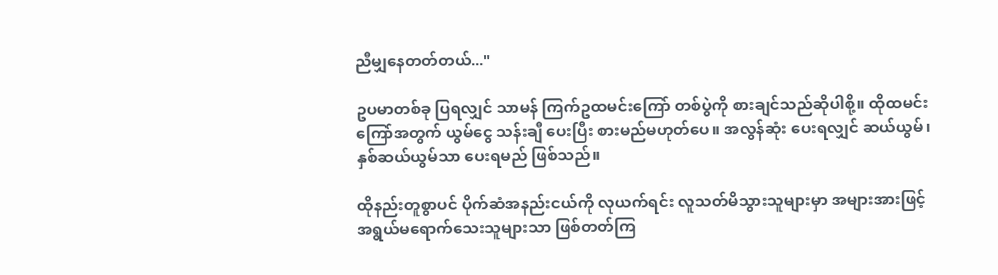ညီမျှနေတတ်တယ်..."

ဥပမာတစ်ခု ပြရလျှင် သာမန် ကြက်ဥထမင်းကြော် တစ်ပွဲကို စားချင်သည်ဆိုပါစို့။ ထိုထမင်းကြော်အတွက် ယွမ်ငွေ သန်းချီ ပေးပြီး စားမည်မဟုတ်ပေ။ အလွန်ဆုံး ပေးရလျှင် ဆယ်ယွမ်၊ နှစ်ဆယ်ယွမ်သာ ပေးရမည် ဖြစ်သည်။

ထိုနည်းတူစွာပင် ပိုက်ဆံအနည်းငယ်ကို လုယက်ရင်း လူသတ်မိသွားသူများမှာ အများအားဖြင့် အရွယ်မရောက်သေးသူများသာ ဖြစ်တတ်ကြ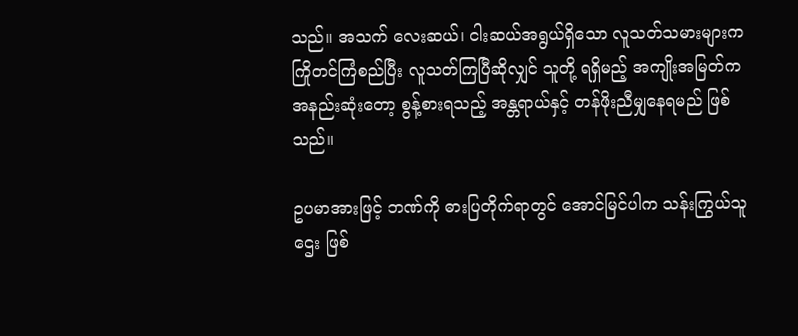သည်။ အသက် လေးဆယ်၊ ငါးဆယ်အရွယ်ရှိသော လူသတ်သမားများက ကြိုတင်ကြံစည်ပြီး လူသတ်ကြပြီဆိုလျှင် သူတို့ ရရှိမည့် အကျိုးအမြတ်က အနည်းဆုံးတော့ စွန့်စားရသည့် အန္တရာယ်နှင့် တန်ဖိုးညီမျှနေရမည် ဖြစ်သည်။

ဥပမာအားဖြင့် ဘဏ်ကို ဓားပြတိုက်ရာတွင် အောင်မြင်ပါက သန်းကြွယ်သူဌေး ဖြစ်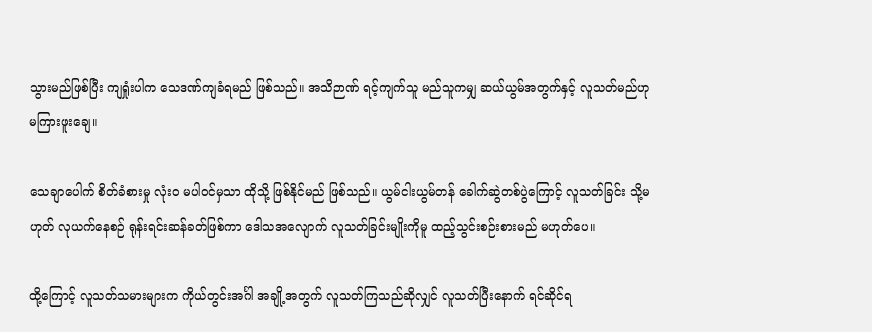သွားမည်ဖြစ်ပြီး ကျရှုံးပါက သေဒဏ်ကျခံရမည် ဖြစ်သည်။ အသိဉာဏ် ရင့်ကျက်သူ မည်သူကမျှ ဆယ်ယွမ်အတွက်နှင့် လူသတ်မည်ဟု မကြားဖူးချေ။

သေချာပေါက် စိတ်ခံစားမှု လုံးဝ မပါဝင်မှသာ ထိုသို့ ဖြစ်နိုင်မည် ဖြစ်သည်။ ယွမ်ငါးယွမ်တန် ခေါက်ဆွဲတစ်ပွဲကြောင့် လူသတ်ခြင်း သို့မဟုတ် လုယက်နေစဉ် ရုန်းရင်းဆန်ခတ်ဖြစ်ကာ ဒေါသအလျောက် လူသတ်ခြင်းမျိုးကိုမူ ထည့်သွင်းစဉ်းစားမည် မဟုတ်ပေ။

ထို့ကြောင့် လူသတ်သမားများက ကိုယ်တွင်းအင်္ဂါ အချို့အတွက် လူသတ်ကြသည်ဆိုလျှင် လူသတ်ပြီးနောက် ရင်ဆိုင်ရ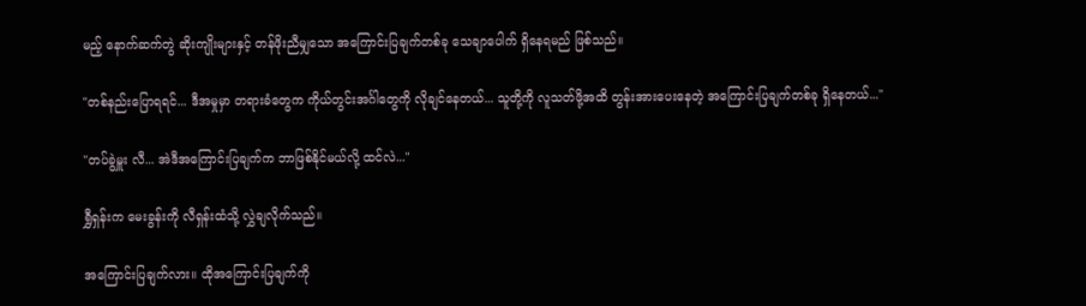မည့် နောက်ဆက်တွဲ ဆိုးကျိုးများနှင့် တန်ဖိုးညီမျှသော အကြောင်းပြချက်တစ်ခု သေချာပေါက် ရှိနေရမည် ဖြစ်သည်။

"တစ်နည်းပြောရရင်... ဒီအမှုမှာ တရားခံတွေက ကိုယ်တွင်းအင်္ဂါတွေကို လိုချင်နေတယ်... သူတို့ကို လူသတ်ဖို့အထိ တွန်းအားပေးနေတဲ့ အကြောင်းပြချက်တစ်ခု ရှိနေတယ်..."

"တပ်ခွဲမှူး လီ... အဲဒီအကြောင်းပြချက်က ဘာဖြစ်နိုင်မယ်လို့ ထင်လဲ..."

ရွှီရှန်းက မေးခွန်းကို လီရှန်းထံသို့ လွှဲချလိုက်သည်။

အကြောင်းပြချက်လား။ ထိုအကြောင်းပြချက်ကို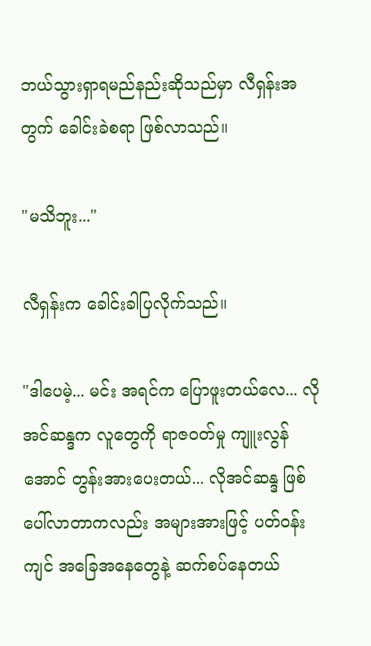ဘယ်သွားရှာရမည်နည်းဆိုသည်မှာ လီရှန်းအတွက် ခေါင်းခဲစရာ ဖြစ်လာသည်။

"မသိဘူး..."

လီရှန်းက ခေါင်းခါပြလိုက်သည်။

"ဒါပေမဲ့... မင်း အရင်က ပြောဖူးတယ်လေ... လိုအင်ဆန္ဒက လူတွေကို ရာဇဝတ်မှု ကျူးလွန်အောင် တွန်းအားပေးတယ်... လိုအင်ဆန္ဒ ဖြစ်ပေါ်လာတာကလည်း အများအားဖြင့် ပတ်ဝန်းကျင် အခြေအနေတွေနဲ့ ဆက်စပ်နေတယ်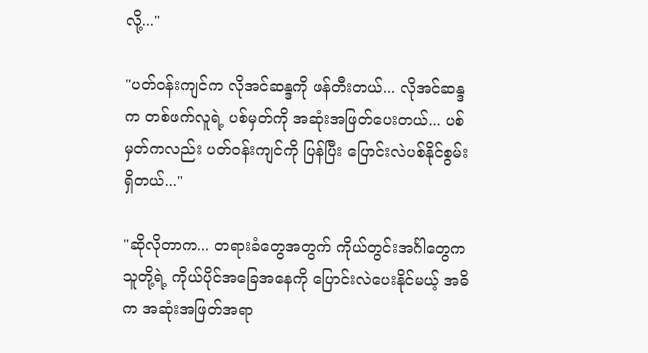လို့..."

"ပတ်ဝန်းကျင်က လိုအင်ဆန္ဒကို ဖန်တီးတယ်... လိုအင်ဆန္ဒက တစ်ဖက်လူရဲ့ ပစ်မှတ်ကို အဆုံးအဖြတ်ပေးတယ်... ပစ်မှတ်ကလည်း ပတ်ဝန်းကျင်ကို ပြန်ပြီး ပြောင်းလဲပစ်နိုင်စွမ်း ရှိတယ်..."

"ဆိုလိုတာက... တရားခံတွေအတွက် ကိုယ်တွင်းအင်္ဂါတွေက သူတို့ရဲ့ ကိုယ်ပိုင်အခြေအနေကို ပြောင်းလဲပေးနိုင်မယ့် အဓိက အဆုံးအဖြတ်အရာ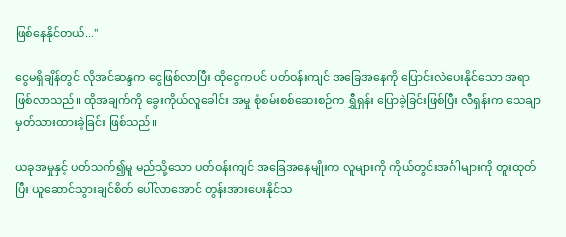ဖြစ်နေနိုင်တယ်..."

ငွေမရှိချိန်တွင် လိုအင်ဆန္ဒက ငွေဖြစ်လာပြီး ထိုငွေကပင် ပတ်ဝန်းကျင် အခြေအနေကို ပြောင်းလဲပေးနိုင်သော အရာဖြစ်လာသည်။ ထိုအချက်ကို ခွေးကိုယ်လူခေါင်း အမှု စုံစမ်းစစ်ဆေးစဉ်က ရွှီရှန်း ပြောခဲ့ခြင်းဖြစ်ပြီး လီရှန်းက သေချာ မှတ်သားထားခဲ့ခြင်း ဖြစ်သည်။

ယခုအမှုနှင့် ပတ်သက်၍မူ မည်သို့သော ပတ်ဝန်းကျင် အခြေအနေမျိုးက လူများကို ကိုယ်တွင်းအင်္ဂါများကို တူးထုတ်ပြီး ယူဆောင်သွားချင်စိတ် ပေါ်လာအောင် တွန်းအားပေးနိုင်သ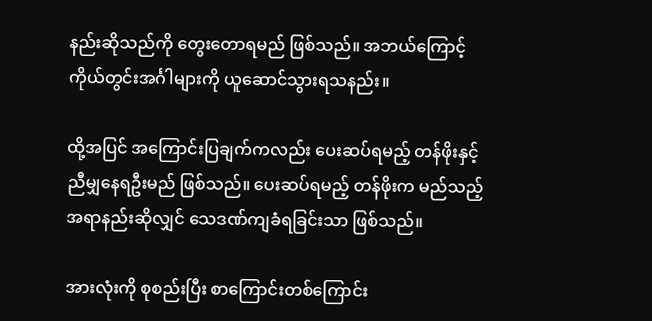နည်းဆိုသည်ကို တွေးတောရမည် ဖြစ်သည်။ အဘယ်ကြောင့် ကိုယ်တွင်းအင်္ဂါများကို ယူဆောင်သွားရသနည်း။

ထို့အပြင် အကြောင်းပြချက်ကလည်း ပေးဆပ်ရမည့် တန်ဖိုးနှင့် ညီမျှနေရဦးမည် ဖြစ်သည်။ ပေးဆပ်ရမည့် တန်ဖိုးက မည်သည့်အရာနည်းဆိုလျှင် သေဒဏ်ကျခံရခြင်းသာ ဖြစ်သည်။

အားလုံးကို စုစည်းပြီး စာကြောင်းတစ်ကြောင်း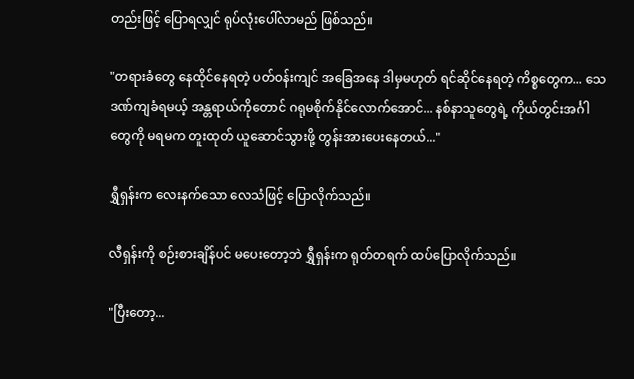တည်းဖြင့် ပြောရလျှင် ရုပ်လုံးပေါ်လာမည် ဖြစ်သည်။

"တရားခံတွေ နေထိုင်နေရတဲ့ ပတ်ဝန်းကျင် အခြေအနေ ဒါမှမဟုတ် ရင်ဆိုင်နေရတဲ့ ကိစ္စတွေက... သေဒဏ်ကျခံရမယ့် အန္တရာယ်ကိုတောင် ဂရုမစိုက်နိုင်လောက်အောင်... နစ်နာသူတွေရဲ့ ကိုယ်တွင်းအင်္ဂါတွေကို မရမက တူးထုတ် ယူဆောင်သွားဖို့ တွန်းအားပေးနေတယ်..."

ရွှီရှန်းက လေးနက်သော လေသံဖြင့် ပြောလိုက်သည်။

လီရှန်းကို စဉ်းစားချိန်ပင် မပေးတော့ဘဲ ရွှီရှန်းက ရုတ်တရက် ထပ်ပြောလိုက်သည်။

"ပြီးတော့...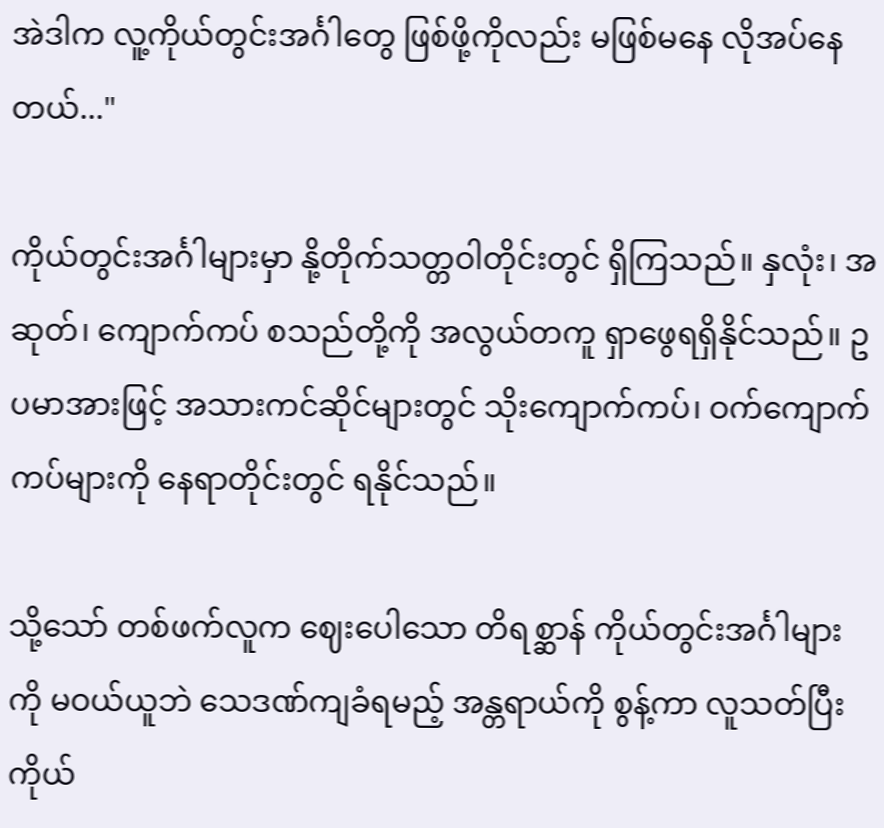အဲဒါက လူ့ကိုယ်တွင်းအင်္ဂါတွေ ဖြစ်ဖို့ကိုလည်း မဖြစ်မနေ လိုအပ်နေတယ်..."

ကိုယ်တွင်းအင်္ဂါများမှာ နို့တိုက်သတ္တဝါတိုင်းတွင် ရှိကြသည်။ နှလုံး၊ အဆုတ်၊ ကျောက်ကပ် စသည်တို့ကို အလွယ်တကူ ရှာဖွေရရှိနိုင်သည်။ ဥပမာအားဖြင့် အသားကင်ဆိုင်များတွင် သိုးကျောက်ကပ်၊ ဝက်ကျောက်ကပ်များကို နေရာတိုင်းတွင် ရနိုင်သည်။

သို့သော် တစ်ဖက်လူက ဈေးပေါသော တိရစ္ဆာန် ကိုယ်တွင်းအင်္ဂါများကို မဝယ်ယူဘဲ သေဒဏ်ကျခံရမည့် အန္တရာယ်ကို စွန့်ကာ လူသတ်ပြီး ကိုယ်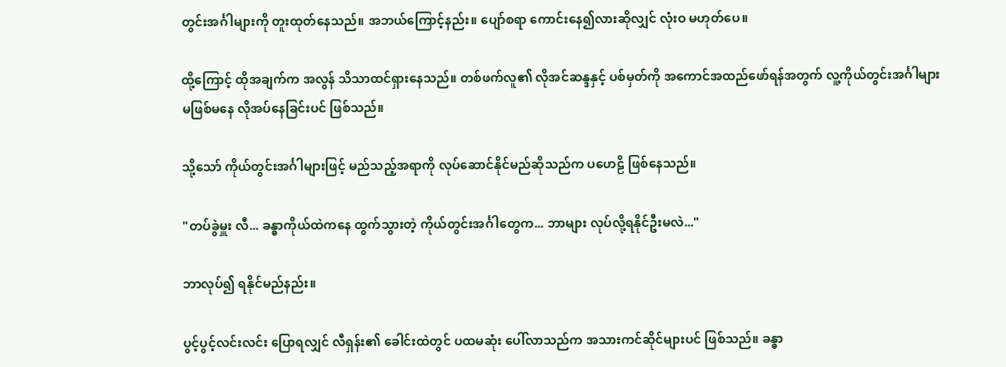တွင်းအင်္ဂါများကို တူးထုတ်နေသည်။ အဘယ်ကြောင့်နည်း။ ပျော်စရာ ကောင်းနေ၍လားဆိုလျှင် လုံးဝ မဟုတ်ပေ။

ထို့ကြောင့် ထိုအချက်က အလွန် သိသာထင်ရှားနေသည်။ တစ်ဖက်လူ၏ လိုအင်ဆန္ဒနှင့် ပစ်မှတ်ကို အကောင်အထည်ဖော်ရန်အတွက် လူ့ကိုယ်တွင်းအင်္ဂါများ မဖြစ်မနေ လိုအပ်နေခြင်းပင် ဖြစ်သည်။

သို့သော် ကိုယ်တွင်းအင်္ဂါများဖြင့် မည်သည့်အရာကို လုပ်ဆောင်နိုင်မည်ဆိုသည်က ပဟေဠိ ဖြစ်နေသည်။

"တပ်ခွဲမှူး လီ... ခန္ဓာကိုယ်ထဲကနေ ထွက်သွားတဲ့ ကိုယ်တွင်းအင်္ဂါတွေက... ဘာများ လုပ်လို့ရနိုင်ဦးမလဲ..."

ဘာလုပ်၍ ရနိုင်မည်နည်း။

ပွင့်ပွင့်လင်းလင်း ပြောရလျှင် လီရှန်း၏ ခေါင်းထဲတွင် ပထမဆုံး ပေါ်လာသည်က အသားကင်ဆိုင်များပင် ဖြစ်သည်။ ခန္ဓာ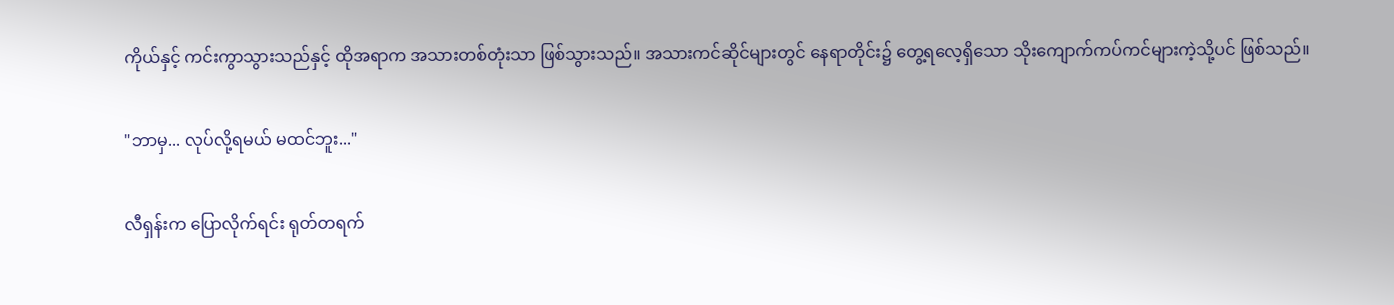ကိုယ်နှင့် ကင်းကွာသွားသည်နှင့် ထိုအရာက အသားတစ်တုံးသာ ဖြစ်သွားသည်။ အသားကင်ဆိုင်များတွင် နေရာတိုင်း၌ တွေ့ရလေ့ရှိသော သိုးကျောက်ကပ်ကင်များကဲ့သို့ပင် ဖြစ်သည်။

"ဘာမှ... လုပ်လို့ရမယ် မထင်ဘူး..."

လီရှန်းက ပြောလိုက်ရင်း ရုတ်တရက်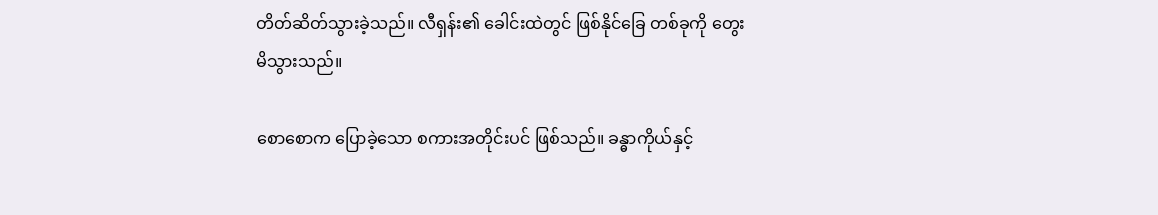တိတ်ဆိတ်သွားခဲ့သည်။ လီရှန်း၏ ခေါင်းထဲတွင် ဖြစ်နိုင်ခြေ တစ်ခုကို တွေးမိသွားသည်။

စောစောက ပြောခဲ့သော စကားအတိုင်းပင် ဖြစ်သည်။ ခန္ဓာကိုယ်နှင့်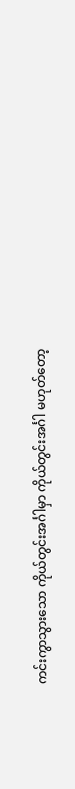ကင်းကွာသွားသော ကိုယ်တွင်းအင်္ဂါမှာ ကိုယ်တွင်းအင်္ဂါ မဟုတ်တော့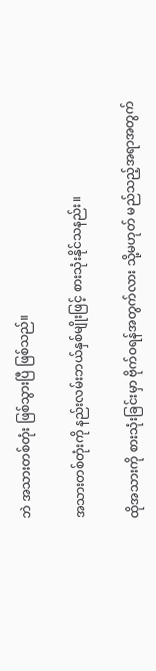ဘဲ အသားတစ်တုံး ဖြစ်သွားပြီ ဖြစ်သည်။

အသားတစ်တုံးကို နည်းလမ်းဘယ်နှစ်မျိုးဖြင့် စားသုံးနိုင်သနည်း။

ထိုအသားကို စားသုံးခြင်းမှာ ဗိုက်ဝရန်အတွက်လား သို့မဟုတ် မည်သည့်အရာအတွက်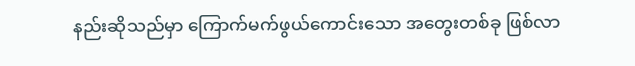နည်းဆိုသည်မှာ ကြောက်မက်ဖွယ်ကောင်းသော အတွေးတစ်ခု ဖြစ်လာ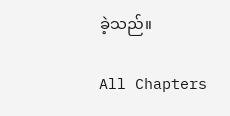ခဲ့သည်။

All Chapters